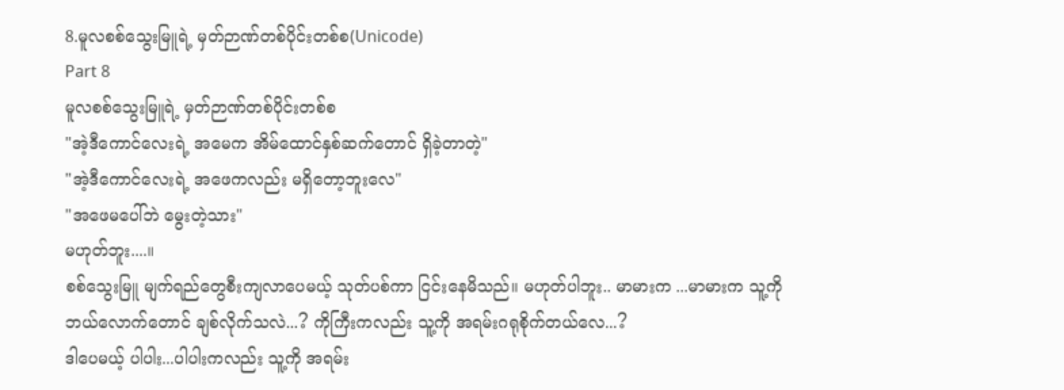8.မူလစစ်သွေးမြူရဲ့ မှတ်ဉာဏ်တစ်ပိုင်းတစ်စ(Unicode)
Part 8
မူလစစ်သွေးမြူရဲ့ မှတ်ဉာဏ်တစ်ပိုင်းတစ်စ
"အဲ့ဒီကောင်လေးရဲ့ အမေက အိမ်ထောင်နှစ်ဆက်တောင် ရှိခဲ့တာတဲ့"
"အဲ့ဒီကောင်လေးရဲ့ အဖေကလည်း မရှိတော့ဘူးလေ"
"အဖေမပေါ်ဘဲ မွေးတဲ့သား"
မဟုတ်ဘူး....။
စစ်သွေးမြူ မျက်ရည်တွေစီးကျလာပေမယ့် သုတ်ပစ်ကာ ငြင်းနေမိသည်။ မဟုတ်ပါဘူး.. မာမားက ...မာမားက သူ့ကို ဘယ်လောက်တောင် ချစ်လိုက်သလဲ...? ကိုကြီးကလည်း သူ့ကို အရမ်းဂရုစိုက်တယ်လေ...?
ဒါပေမယ့် ပါပါး...ပါပါးကလည်း သူ့ကို အရမ်း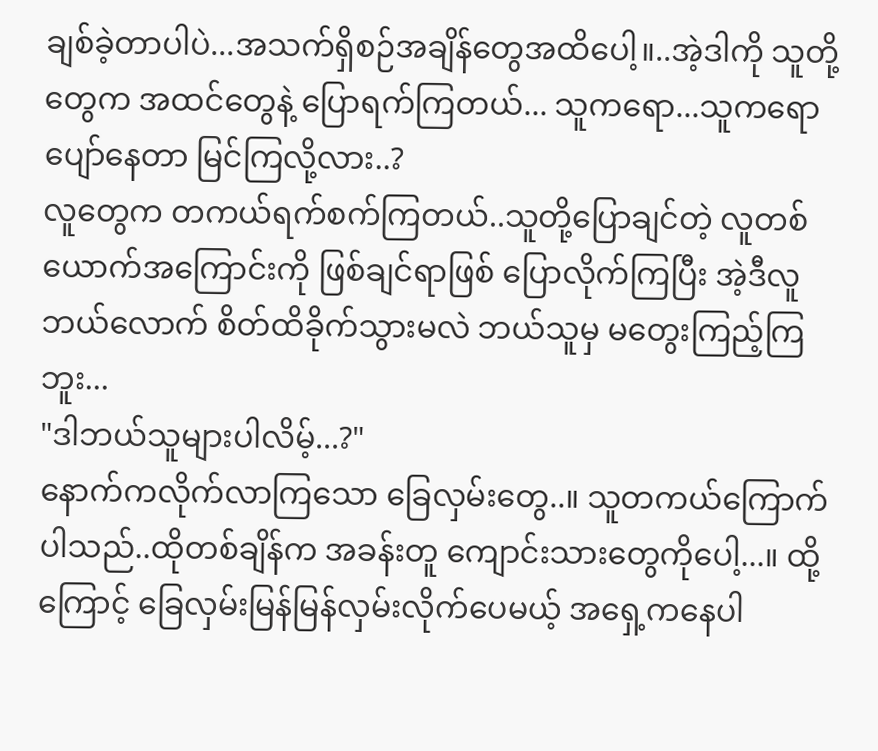ချစ်ခဲ့တာပါပဲ...အသက်ရှိစဉ်အချိန်တွေအထိပေါ့။..အဲ့ဒါကို သူတို့တွေက အထင်တွေနဲ့ ပြောရက်ကြတယ်... သူကရော...သူကရော ပျော်နေတာ မြင်ကြလို့လား..?
လူတွေက တကယ်ရက်စက်ကြတယ်..သူတို့ပြောချင်တဲ့ လူတစ်ယောက်အကြောင်းကို ဖြစ်ချင်ရာဖြစ် ပြောလိုက်ကြပြီး အဲ့ဒီလူ ဘယ်လောက် စိတ်ထိခိုက်သွားမလဲ ဘယ်သူမှ မတွေးကြည့်ကြဘူး...
"ဒါဘယ်သူများပါလိမ့်...?"
နောက်ကလိုက်လာကြသော ခြေလှမ်းတွေ..။ သူတကယ်ကြောက်ပါသည်..ထိုတစ်ချိန်က အခန်းတူ ကျောင်းသားတွေကိုပေါ့...။ ထို့ကြောင့် ခြေလှမ်းမြန်မြန်လှမ်းလိုက်ပေမယ့် အရှေ့ကနေပါ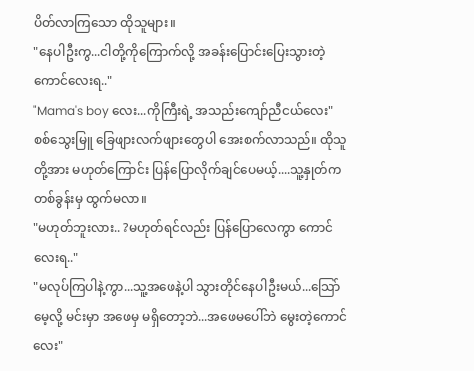ပိတ်လာကြသော ထိုသူများ။
"နေပါဦးကွ...ငါတို့ကိုကြောက်လို့ အခန်းပြောင်းပြေးသွားတဲ့ ကောင်လေးရ.."
"Mama's boy လေး...ကိုကြီးရဲ့ အသည်းကျော်ညီငယ်လေး"
စစ်သွေးမြူ ခြေဖျားလက်ဖျားတွေပါ အေးစက်လာသည်။ ထိုသူတို့အား မဟုတ်ကြောင်း ပြန်ပြောလိုက်ချင်ပေမယ့်....သူ့နှုတ်က တစ်ခွန်းမှ ထွက်မလာ။
"မဟုတ်ဘူးလား.. ?မဟုတ်ရင်လည်း ပြန်ပြောလေကွာ ကောင်လေးရ.."
"မလုပ်ကြပါနဲ့ကွာ...သူ့အဖေနဲ့ပါ သွားတိုင်နေပါဦးမယ်...သြော် မေ့လို့ မင်းမှာ အဖေမှ မရှိတော့ဘဲ...အဖေမပေါ်ဘဲ မွေးတဲ့ကောင်လေး"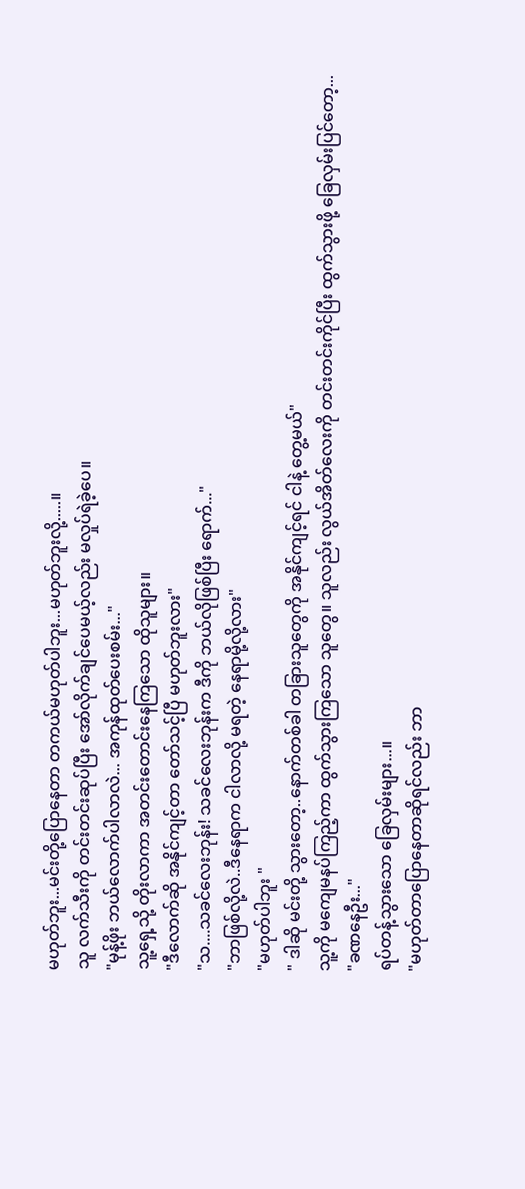မဟုတ်ဘူး...မင်းတို့ပြောနေတာ တကယ်မဟုတ်ပါဘူး...မဟုတ်ဘူးလို့.....။
သူ လက်သီးကို တင်းတင်းဆုပ်ပြီး အော်လိုက်ချင်ပေမယ့်လည်း မလှုပ်ရဲခဲ့ပေ။
"မုန့်ဖိုး ဘယ်လောက်ပါလာလဲ... အကုန်ထုတ်ပေးစမ်း..."
သူ့ရှေ့သို့ တိုးလာကာ အတင်းတောင်းနေကြသော ထိုသူများ။
"ဒီလောက်ဆို အနိုင်ကျင့်တာ တော်သင့်ပြီ မဟုတ်ဘူးလား"
"သ....သခင်လေးဘုန်း! သခင်လေးဘုန်းက ဒီကို ဘယ်လိုဖြစ်ပြီး ရောက်..."
"ဘာဖြစ်လို့လဲ..ဒီနေရာက ငါလာလို့ မရတဲ့ နေရာမို့လို့လား"
"မဟုတ်ပါဘူး "
" ဒါဆို မင်းတို့ သွားတော့..နောက်တစ်ခါ တခြားသူတွေကို အနိုင်ကျင့်ရင် ငါနဲ့ တွေ့မယ်"
သူ့ကို မကျေမနပ်ကြည့်ကာ ထွက်သွားကြသော သူတွေ။ သူလည်း လွယ်အိတ်လေးကို တင်းတင်းကိုင်ပြီး ထွက်သွားဖို့ ခြေလှမ်းပြင်တော့...
"ခဏနေဦး..."
ရပ်တန့်သွားသော ခြေလှမ်းများ...။
"မဟုတ်တာပြောနေတာဆိုရင်လည်း ဘာ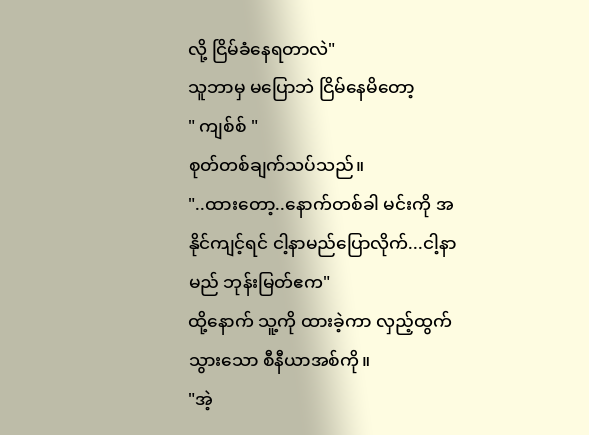လို့ ငြိမ်ခံနေရတာလဲ"
သူဘာမှ မပြောဘဲ ငြိမ်နေမိတော့
" ကျစ်စ် "
စုတ်တစ်ချက်သပ်သည်။
"..ထားတော့..နောက်တစ်ခါ မင်းကို အနိုင်ကျင့်ရင် ငါ့နာမည်ပြောလိုက်...ငါ့နာမည် ဘုန်းမြတ်ဧက"
ထို့နောက် သူ့ကို ထားခဲ့ကာ လှည့်ထွက်သွားသော စီနီယာအစ်ကို။
"အဲ့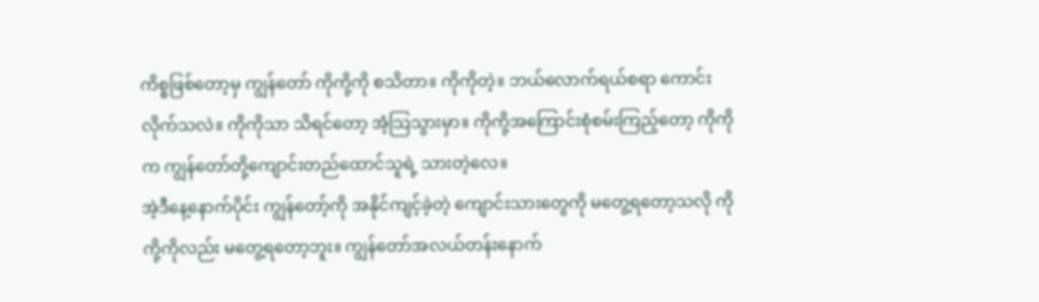ကိစ္စဖြစ်တော့မှ ကျွန်တော် ကိုကို့ကို စသိတာ။ ကိုကိုတဲ့။ ဘယ်လောက်ရယ်စရာ ကောင်းလိုက်သလဲ။ ကိုကိုသာ သိရင်တော့ အံ့သြသွားမှာ။ ကိုကို့အကြောင်းစုံစမ်းကြည့်တော့ ကိုကိုက ကျွန်တော်တို့ကျောင်းတည်ထောင်သူရဲ့ သားတဲ့လေ။
အဲ့ဒီနေ့နောက်ပိုင်း ကျွန်တော့်ကို အနိုင်ကျင့်ခဲ့တဲ့ ကျောင်းသားတွေကို မတွေ့ရတော့သလို ကိုကို့ကိုလည်း မတွေ့ရတော့ဘူး။ ကျွန်တော်အလယ်တန်းနောက်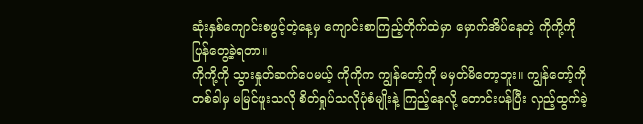ဆုံးနှစ်ကျောင်းစဖွင့်တဲ့နေ့မှ ကျောင်းစာကြည့်တိုက်ထဲမှာ မှောက်အိပ်နေတဲ့ ကိုကို့ကို ပြန်တွေ့ခဲ့ရတာ။
ကိုကို့ကို သွားနှုတ်ဆက်ပေမယ့် ကိုကိုက ကျွန်တော့်ကို မမှတ်မိတော့ဘူး။ ကျွန်တော့်ကို တစ်ခါမှ မမြင်ဖူးသလို စိတ်ရှုပ်သလိုပုံစံမျိုးနဲ့ ကြည့်နေလို့ တောင်းပန်ပြီး လှည့်ထွက်ခဲ့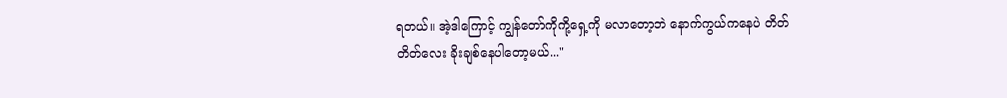ရတယ်။ အဲ့ဒါကြောင့် ကျွန်တော်ကိုကို့ရှေ့ကို မလာတော့ဘဲ နောက်ကွယ်ကနေပဲ တိတ်တိတ်လေး ခိုးချစ်နေပါတော့မယ်..."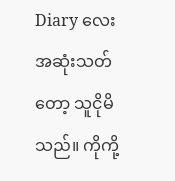Diary လေး အဆုံးသတ်တော့ သူငိုမိသည်။ ကိုကို့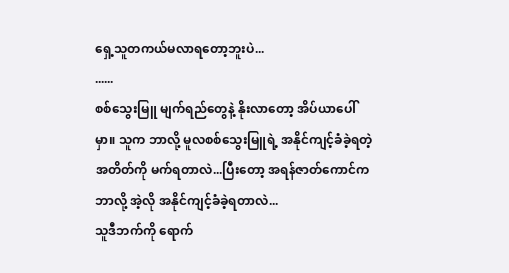ရှေ့သူတကယ်မလာရတော့ဘူးပဲ...
......
စစ်သွေးမြူ မျက်ရည်တွေနဲ့ နိုးလာတော့ အိပ်ယာပေါ်မှာ။ သူက ဘာလို့ မူလစစ်သွေးမြူရဲ့ အနိုင်ကျင့်ခံခဲ့ရတဲ့ အတိတ်ကို မက်ရတာလဲ...ပြီးတော့ အရန်ဇာတ်ကောင်က ဘာလို့ အဲ့လို အနိုင်ကျင့်ခံခဲ့ရတာလဲ...
သူဒီဘက်ကို ရောက်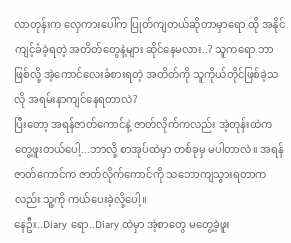လာတုန်းက လှေကားပေါ်က ပြုတ်ကျတယ်ဆိုတာမှာရော ထို အနိုင်ကျင့်ခံခဲ့ရတဲ့ အတိတ်တွေနဲ့များ ဆိုင်နေမလား..? သူကရော ဘာဖြစ်လို့ အဲ့ကောင်လေးခံစားရတဲ့ အတိတ်ကို သူကိုယ်တိုင်ဖြစ်ခဲ့သလို အရမ်းနာကျင်နေရတာလဲ?
ပြီးတော့ အရန်ဇာတ်ကောင်နဲ့ ဇာတ်လိုက်ကလည်း အဲ့တုန်းထဲက တွေ့ဖူးတယ်ပေါ့...ဘာလို့ စာအုပ်ထဲမှာ တစ်ခုမှ မပါတာလဲ။ အရန်ဇာတ်ကောင်က ဇာတ်လိုက်ကောင်ကို သဘောကျသွားရတာကလည်း သူ့ကို ကယ်ပေးခဲ့လို့ပေါ့။
နေဦး..Diary ရော..Diary ထဲမှာ အဲ့စာတွေ မတွေ့ခဲ့ဖူး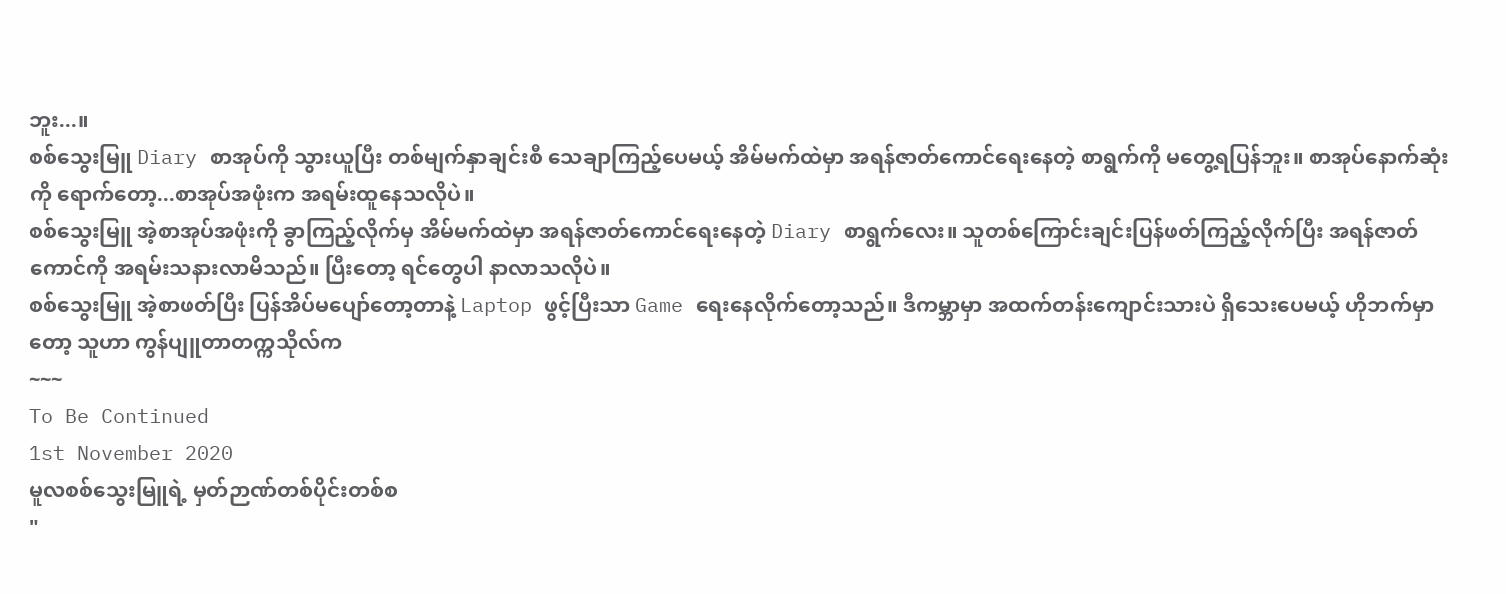ဘူး...။
စစ်သွေးမြူ Diary စာအုပ်ကို သွားယူပြီး တစ်မျက်နှာချင်းစီ သေချာကြည့်ပေမယ့် အိမ်မက်ထဲမှာ အရန်ဇာတ်ကောင်ရေးနေတဲ့ စာရွက်ကို မတွေ့ရပြန်ဘူး။ စာအုပ်နောက်ဆုံးကို ရောက်တော့...စာအုပ်အဖုံးက အရမ်းထူနေသလိုပဲ။
စစ်သွေးမြူ အဲ့စာအုပ်အဖုံးကို ခွာကြည့်လိုက်မှ အိမ်မက်ထဲမှာ အရန်ဇာတ်ကောင်ရေးနေတဲ့ Diary စာရွက်လေး။ သူတစ်ကြောင်းချင်းပြန်ဖတ်ကြည့်လိုက်ပြီး အရန်ဇာတ်ကောင်ကို အရမ်းသနားလာမိသည်။ ပြီးတော့ ရင်တွေပါ နာလာသလိုပဲ။
စစ်သွေးမြူ အဲ့စာဖတ်ပြီး ပြန်အိပ်မပျော်တော့တာနဲ့ Laptop ဖွင့်ပြီးသာ Game ရေးနေလိုက်တော့သည်။ ဒီကမ္ဘာမှာ အထက်တန်းကျောင်းသားပဲ ရှိသေးပေမယ့် ဟိုဘက်မှာတော့ သူဟာ ကွန်ပျူတာတက္ကသိုလ်က
~~~
To Be Continued
1st November 2020
မူလစစ်သွေးမြူရဲ့ မှတ်ဉာဏ်တစ်ပိုင်းတစ်စ
"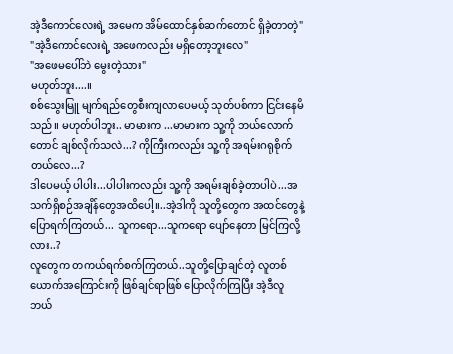အဲ့ဒီကောင်လေးရဲ့ အမေက အိမ်ထောင်နှစ်ဆက်တောင် ရှိခဲ့တာတဲ့"
"အဲ့ဒီကောင်လေးရဲ့ အဖေကလည်း မရှိတော့ဘူးလေ"
"အဖေမပေါ်ဘဲ မွေးတဲ့သား"
မဟုတ်ဘူး....။
စစ်သွေးမြူ မျက်ရည်တွေစီးကျလာပေမယ့် သုတ်ပစ်ကာ ငြင်းနေမိသည်။ မဟုတ်ပါဘူး.. မာမားက ...မာမားက သူ့ကို ဘယ်လောက်တောင် ချစ်လိုက်သလဲ...? ကိုကြီးကလည်း သူ့ကို အရမ်းဂရုစိုက်တယ်လေ...?
ဒါပေမယ့် ပါပါး...ပါပါးကလည်း သူ့ကို အရမ်းချစ်ခဲ့တာပါပဲ...အသက်ရှိစဉ်အချိန်တွေအထိပေါ့။..အဲ့ဒါကို သူတို့တွေက အထင်တွေနဲ့ ပြောရက်ကြတယ်... သူကရော...သူကရော ပျော်နေတာ မြင်ကြလို့လား..?
လူတွေက တကယ်ရက်စက်ကြတယ်..သူတို့ပြောချင်တဲ့ လူတစ်ယောက်အကြောင်းကို ဖြစ်ချင်ရာဖြစ် ပြောလိုက်ကြပြီး အဲ့ဒီလူ ဘယ်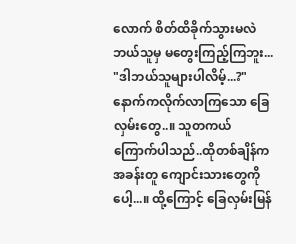လောက် စိတ်ထိခိုက်သွားမလဲ ဘယ်သူမှ မတွေးကြည့်ကြဘူး...
"ဒါဘယ်သူများပါလိမ့်...?"
နောက်ကလိုက်လာကြသော ခြေလှမ်းတွေ..။ သူတကယ်ကြောက်ပါသည်..ထိုတစ်ချိန်က အခန်းတူ ကျောင်းသားတွေကိုပေါ့...။ ထို့ကြောင့် ခြေလှမ်းမြန်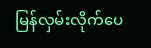မြန်လှမ်းလိုက်ပေ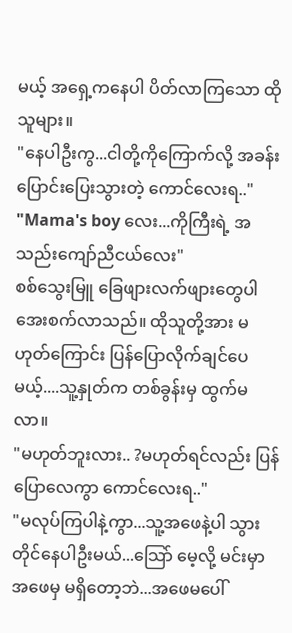မယ့် အရှေ့ကနေပါ ပိတ်လာကြသော ထိုသူများ။
"နေပါဦးကွ...ငါတို့ကိုကြောက်လို့ အခန်းပြောင်းပြေးသွားတဲ့ ကောင်လေးရ.."
"Mama's boy လေး...ကိုကြီးရဲ့ အသည်းကျော်ညီငယ်လေး"
စစ်သွေးမြူ ခြေဖျားလက်ဖျားတွေပါ အေးစက်လာသည်။ ထိုသူတို့အား မဟုတ်ကြောင်း ပြန်ပြောလိုက်ချင်ပေမယ့်....သူ့နှုတ်က တစ်ခွန်းမှ ထွက်မလာ။
"မဟုတ်ဘူးလား.. ?မဟုတ်ရင်လည်း ပြန်ပြောလေကွာ ကောင်လေးရ.."
"မလုပ်ကြပါနဲ့ကွာ...သူ့အဖေနဲ့ပါ သွားတိုင်နေပါဦးမယ်...သြော် မေ့လို့ မင်းမှာ အဖေမှ မရှိတော့ဘဲ...အဖေမပေါ်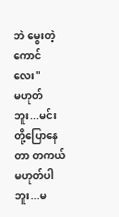ဘဲ မွေးတဲ့ကောင်လေး"
မဟုတ်ဘူး...မင်းတို့ပြောနေတာ တကယ်မဟုတ်ပါဘူး...မ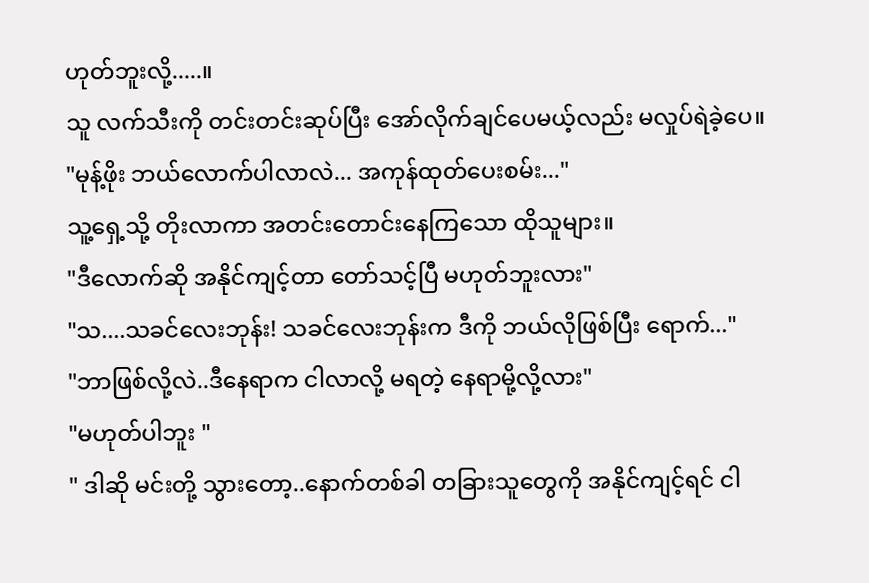ဟုတ်ဘူးလို့.....။
သူ လက်သီးကို တင်းတင်းဆုပ်ပြီး အော်လိုက်ချင်ပေမယ့်လည်း မလှုပ်ရဲခဲ့ပေ။
"မုန့်ဖိုး ဘယ်လောက်ပါလာလဲ... အကုန်ထုတ်ပေးစမ်း..."
သူ့ရှေ့သို့ တိုးလာကာ အတင်းတောင်းနေကြသော ထိုသူများ။
"ဒီလောက်ဆို အနိုင်ကျင့်တာ တော်သင့်ပြီ မဟုတ်ဘူးလား"
"သ....သခင်လေးဘုန်း! သခင်လေးဘုန်းက ဒီကို ဘယ်လိုဖြစ်ပြီး ရောက်..."
"ဘာဖြစ်လို့လဲ..ဒီနေရာက ငါလာလို့ မရတဲ့ နေရာမို့လို့လား"
"မဟုတ်ပါဘူး "
" ဒါဆို မင်းတို့ သွားတော့..နောက်တစ်ခါ တခြားသူတွေကို အနိုင်ကျင့်ရင် ငါ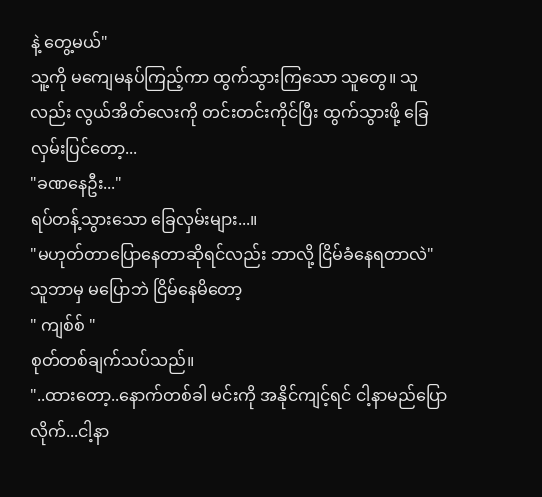နဲ့ တွေ့မယ်"
သူ့ကို မကျေမနပ်ကြည့်ကာ ထွက်သွားကြသော သူတွေ။ သူလည်း လွယ်အိတ်လေးကို တင်းတင်းကိုင်ပြီး ထွက်သွားဖို့ ခြေလှမ်းပြင်တော့...
"ခဏနေဦး..."
ရပ်တန့်သွားသော ခြေလှမ်းများ...။
"မဟုတ်တာပြောနေတာဆိုရင်လည်း ဘာလို့ ငြိမ်ခံနေရတာလဲ"
သူဘာမှ မပြောဘဲ ငြိမ်နေမိတော့
" ကျစ်စ် "
စုတ်တစ်ချက်သပ်သည်။
"..ထားတော့..နောက်တစ်ခါ မင်းကို အနိုင်ကျင့်ရင် ငါ့နာမည်ပြောလိုက်...ငါ့နာ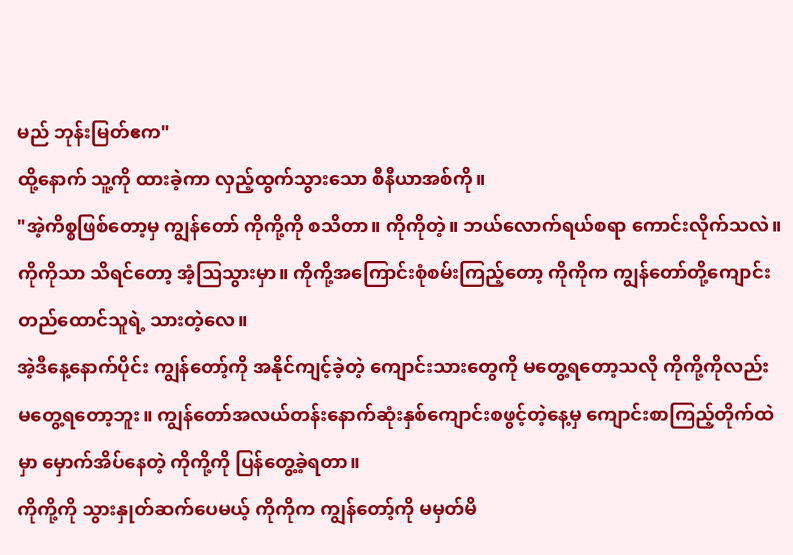မည် ဘုန်းမြတ်ဧက"
ထို့နောက် သူ့ကို ထားခဲ့ကာ လှည့်ထွက်သွားသော စီနီယာအစ်ကို။
"အဲ့ကိစ္စဖြစ်တော့မှ ကျွန်တော် ကိုကို့ကို စသိတာ။ ကိုကိုတဲ့။ ဘယ်လောက်ရယ်စရာ ကောင်းလိုက်သလဲ။ ကိုကိုသာ သိရင်တော့ အံ့သြသွားမှာ။ ကိုကို့အကြောင်းစုံစမ်းကြည့်တော့ ကိုကိုက ကျွန်တော်တို့ကျောင်းတည်ထောင်သူရဲ့ သားတဲ့လေ။
အဲ့ဒီနေ့နောက်ပိုင်း ကျွန်တော့်ကို အနိုင်ကျင့်ခဲ့တဲ့ ကျောင်းသားတွေကို မတွေ့ရတော့သလို ကိုကို့ကိုလည်း မတွေ့ရတော့ဘူး။ ကျွန်တော်အလယ်တန်းနောက်ဆုံးနှစ်ကျောင်းစဖွင့်တဲ့နေ့မှ ကျောင်းစာကြည့်တိုက်ထဲမှာ မှောက်အိပ်နေတဲ့ ကိုကို့ကို ပြန်တွေ့ခဲ့ရတာ။
ကိုကို့ကို သွားနှုတ်ဆက်ပေမယ့် ကိုကိုက ကျွန်တော့်ကို မမှတ်မိ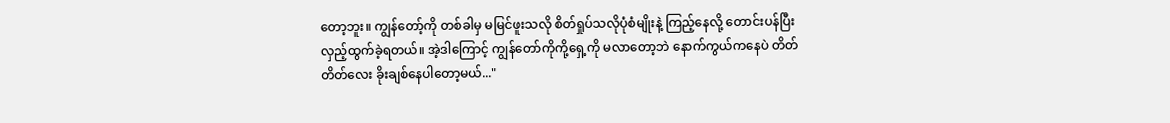တော့ဘူး။ ကျွန်တော့်ကို တစ်ခါမှ မမြင်ဖူးသလို စိတ်ရှုပ်သလိုပုံစံမျိုးနဲ့ ကြည့်နေလို့ တောင်းပန်ပြီး လှည့်ထွက်ခဲ့ရတယ်။ အဲ့ဒါကြောင့် ကျွန်တော်ကိုကို့ရှေ့ကို မလာတော့ဘဲ နောက်ကွယ်ကနေပဲ တိတ်တိတ်လေး ခိုးချစ်နေပါတော့မယ်..."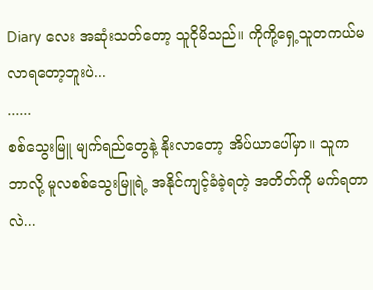Diary လေး အဆုံးသတ်တော့ သူငိုမိသည်။ ကိုကို့ရှေ့သူတကယ်မလာရတော့ဘူးပဲ...
......
စစ်သွေးမြူ မျက်ရည်တွေနဲ့ နိုးလာတော့ အိပ်ယာပေါ်မှာ။ သူက ဘာလို့ မူလစစ်သွေးမြူရဲ့ အနိုင်ကျင့်ခံခဲ့ရတဲ့ အတိတ်ကို မက်ရတာလဲ...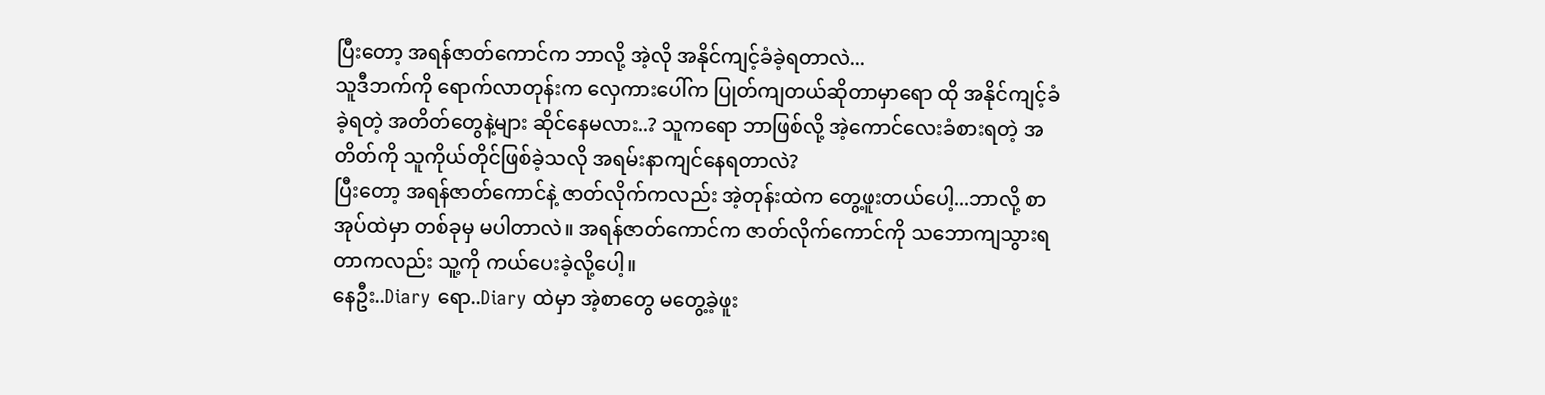ပြီးတော့ အရန်ဇာတ်ကောင်က ဘာလို့ အဲ့လို အနိုင်ကျင့်ခံခဲ့ရတာလဲ...
သူဒီဘက်ကို ရောက်လာတုန်းက လှေကားပေါ်က ပြုတ်ကျတယ်ဆိုတာမှာရော ထို အနိုင်ကျင့်ခံခဲ့ရတဲ့ အတိတ်တွေနဲ့များ ဆိုင်နေမလား..? သူကရော ဘာဖြစ်လို့ အဲ့ကောင်လေးခံစားရတဲ့ အတိတ်ကို သူကိုယ်တိုင်ဖြစ်ခဲ့သလို အရမ်းနာကျင်နေရတာလဲ?
ပြီးတော့ အရန်ဇာတ်ကောင်နဲ့ ဇာတ်လိုက်ကလည်း အဲ့တုန်းထဲက တွေ့ဖူးတယ်ပေါ့...ဘာလို့ စာအုပ်ထဲမှာ တစ်ခုမှ မပါတာလဲ။ အရန်ဇာတ်ကောင်က ဇာတ်လိုက်ကောင်ကို သဘောကျသွားရတာကလည်း သူ့ကို ကယ်ပေးခဲ့လို့ပေါ့။
နေဦး..Diary ရော..Diary ထဲမှာ အဲ့စာတွေ မတွေ့ခဲ့ဖူး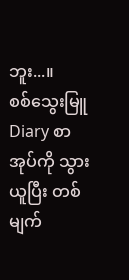ဘူး...။
စစ်သွေးမြူ Diary စာအုပ်ကို သွားယူပြီး တစ်မျက်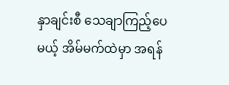နှာချင်းစီ သေချာကြည့်ပေမယ့် အိမ်မက်ထဲမှာ အရန်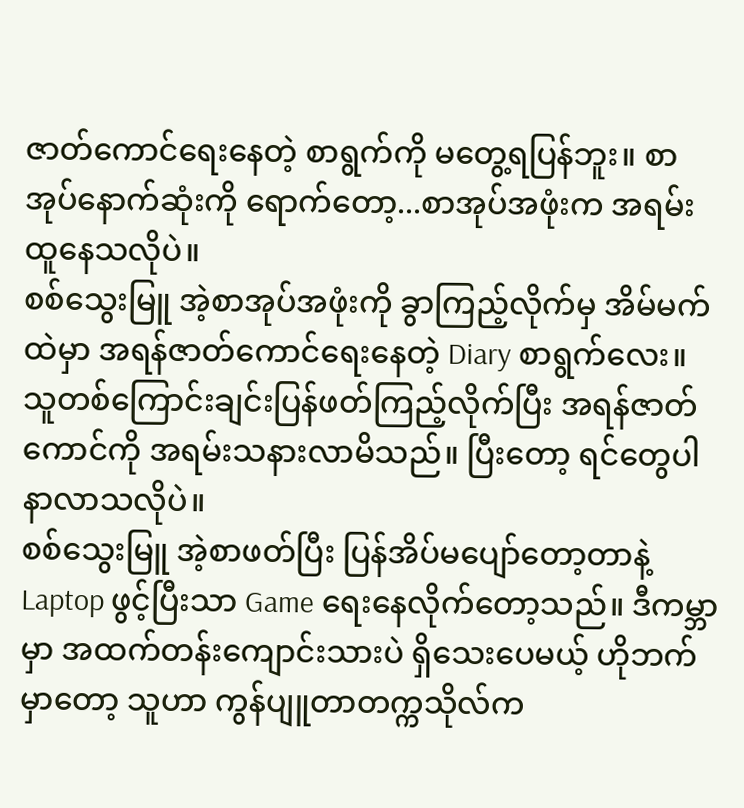ဇာတ်ကောင်ရေးနေတဲ့ စာရွက်ကို မတွေ့ရပြန်ဘူး။ စာအုပ်နောက်ဆုံးကို ရောက်တော့...စာအုပ်အဖုံးက အရမ်းထူနေသလိုပဲ။
စစ်သွေးမြူ အဲ့စာအုပ်အဖုံးကို ခွာကြည့်လိုက်မှ အိမ်မက်ထဲမှာ အရန်ဇာတ်ကောင်ရေးနေတဲ့ Diary စာရွက်လေး။ သူတစ်ကြောင်းချင်းပြန်ဖတ်ကြည့်လိုက်ပြီး အရန်ဇာတ်ကောင်ကို အရမ်းသနားလာမိသည်။ ပြီးတော့ ရင်တွေပါ နာလာသလိုပဲ။
စစ်သွေးမြူ အဲ့စာဖတ်ပြီး ပြန်အိပ်မပျော်တော့တာနဲ့ Laptop ဖွင့်ပြီးသာ Game ရေးနေလိုက်တော့သည်။ ဒီကမ္ဘာမှာ အထက်တန်းကျောင်းသားပဲ ရှိသေးပေမယ့် ဟိုဘက်မှာတော့ သူဟာ ကွန်ပျူတာတက္ကသိုလ်က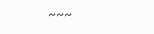~~~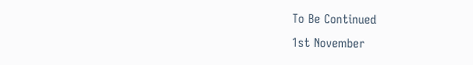To Be Continued
1st November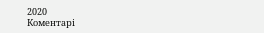2020
Коментарі